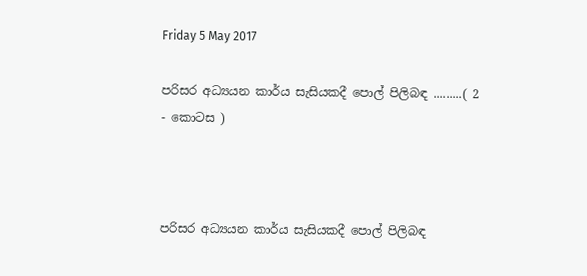Friday 5 May 2017

පරිසර අධ්‍යයන කාර්ය සැසියකදී පොල් පිලිබඳ .........( 2 - කොටස )



පරිසර අධ්‍යයන කාර්ය සැසියකදී පොල් පිලිබඳ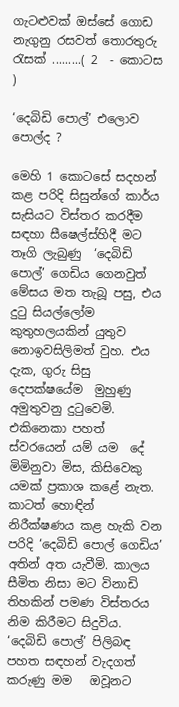ගැටළුවක් ඔස්සේ ගොඩ නැගුනු රසවත් තොරතුරු රැසක් .........( 2  - කොටස )

‘දෙබිඩි පොල්’ එලොව පොල්ද ?

මෙහි 1 කොටසේ සදහන් කළ පරිදි සිසුන්ගේ කාර්ය සැසියට විස්තර කරදීම සඳහා සීෂෙල්ස්හිදී මට තෑගි ලැබුණු  ‘දෙබිඩි පොල්’ ගෙඩිය ගෙනවුත් මේසය මත තැබූ පසු, එය දුටු සියල්ලෝම කුතුහලයකින් යුතුව නොඉවසිලිමත් වුහ. එය දැක, ගුරු සිසු දෙපක්ෂයේම  මුහුණු අමුතුවනු දුටුවෙමි. එකිනෙකා පහත් ස්වරයෙන් යම් යම  දේ මිමිනුවා මිස, කිසිවෙකු යමක් ප්‍රකාශ කළේ නැත. කාටත් හොඳින් නිරීක්ෂණය කළ හැකි වන පරිදි ‘දෙබිඩි පොල් ගෙඩිය’ අතින් අත යැවීමි. කාලය සීමිත නිසා මට විනාඩි  තිහකින් පමණ විස්තරය නිම කිරීමට සිදුවිය. ‘දෙබිඩි පොල්’ පිලිබඳ පහත සඳහන් වැදගත් කරුණු මම   ඔවූනට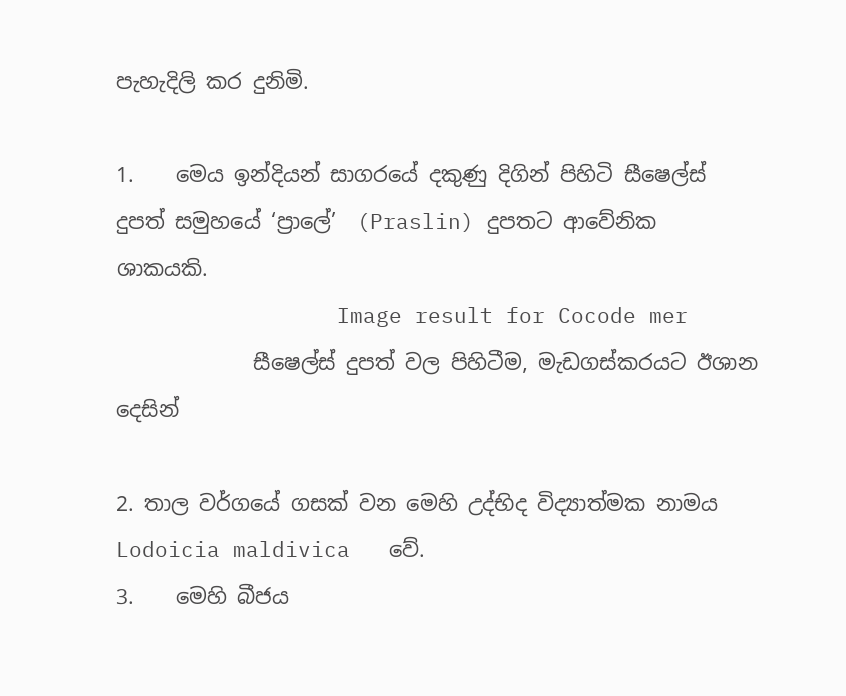පැහැදිලි කර දුනිමි.

1.    මෙය ඉන්දියන් සාගරයේ දකුණු දිගින් පිහිටි සීෂෙල්ස් දුපත් සමුහයේ ‘ප්‍රාලේ’  (Praslin) දුපතට ආවේනික ශාකයකි.
                 Image result for Cocode mer
             සීෂෙල්ස් දුපත් වල පිහිටීම, මැඩගස්කරයට ඊශාන  දෙසින්

2. තාල වර්ගයේ ගසක්‌ වන මෙහි උද්භිද විද්‍යාත්මක නාමය Lodoicia maldivica   වේ.
3.    මෙහි බීජය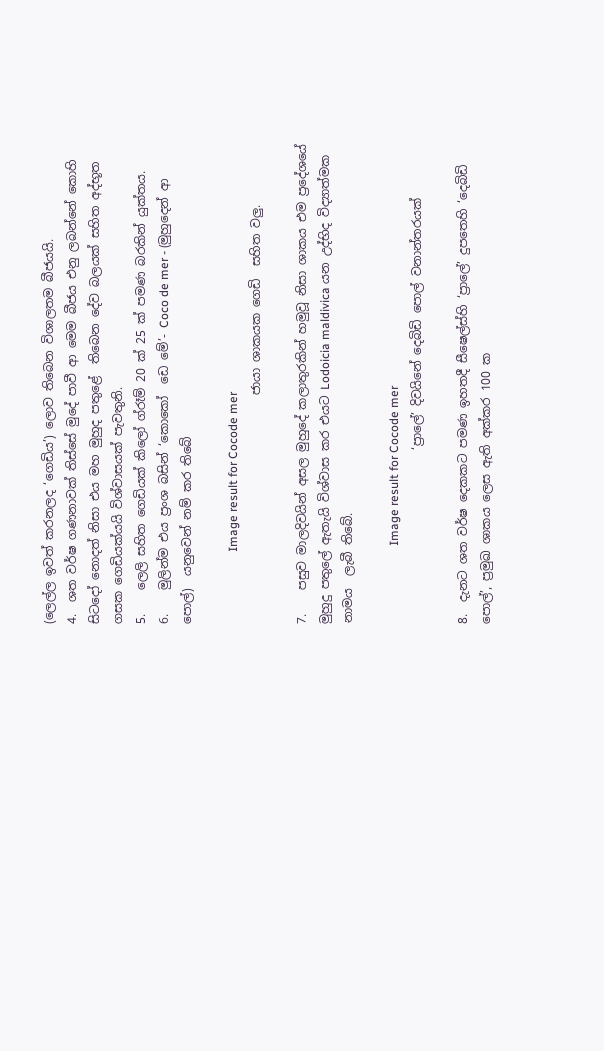(ලෙල්ල ඉවත් කරනලද ‘ගෙඩිය’) ලොව තිබෙන විශාලතම බීජයයි.
4.  ශත වර්ෂ ගණනාවක් තිස්සේ මුදේ පාවී ආ මෙම බීජය එනු ලබන්නේ කොහි සිටදෝ නොදත් නිසා එය මහ මුහුද පතුළේ  තිබෙන දේව බලයක් සහිත අද්භූත ගසක ගෙඩියක්යයි විශ්වාසයක් පැවතුනි.
5.    ලෙලි සහිත ගෙඩියක් කිලෝ ග්රෑම් 20 ක් 25 ක් පමණ බරකින් යුක්තය.
6.    මුලින්ම එය ප්‍රංශ බසින් ‘කොකෝ  ඩෙ මේ’- Coco de mer - (මුහුදෙන් ආ පොල්)  යනුවෙන් නම් කර තිබේ

                        Image result for Cocode mer
                                      ජායා ශාකයක ගෙඩි  සහිත වලු.

7.    පසුව මාලදිවයින් අසල මුහුදේ කලාතුරකින් හමුවූ නිසා ශාකය එම ප්‍රදේශයේ මුහුදු පතුලේ ඇතැයි විශ්වාස කර එයට Lodoicia maldivica යන උද්භිද විද්‍යාත්මක නාමය  ලැබී තිබේ.

                          Image result for Cocode mer
                             ‘ප්‍රාලේ’ දිවයිනේ දෙබිඩි පොල් වනාන්තරයක්

8.  දැනට ශත වර්ෂ දෙකකට පමණ ඉහතදී සීෂෙල්ස්හි ‘ප්‍රාලේ’ දුපතෙහි ‘දෙබිඩි පොල්’, ප්‍රමුඛ ශාකය ලෙස ඇති අක්කර 100 ක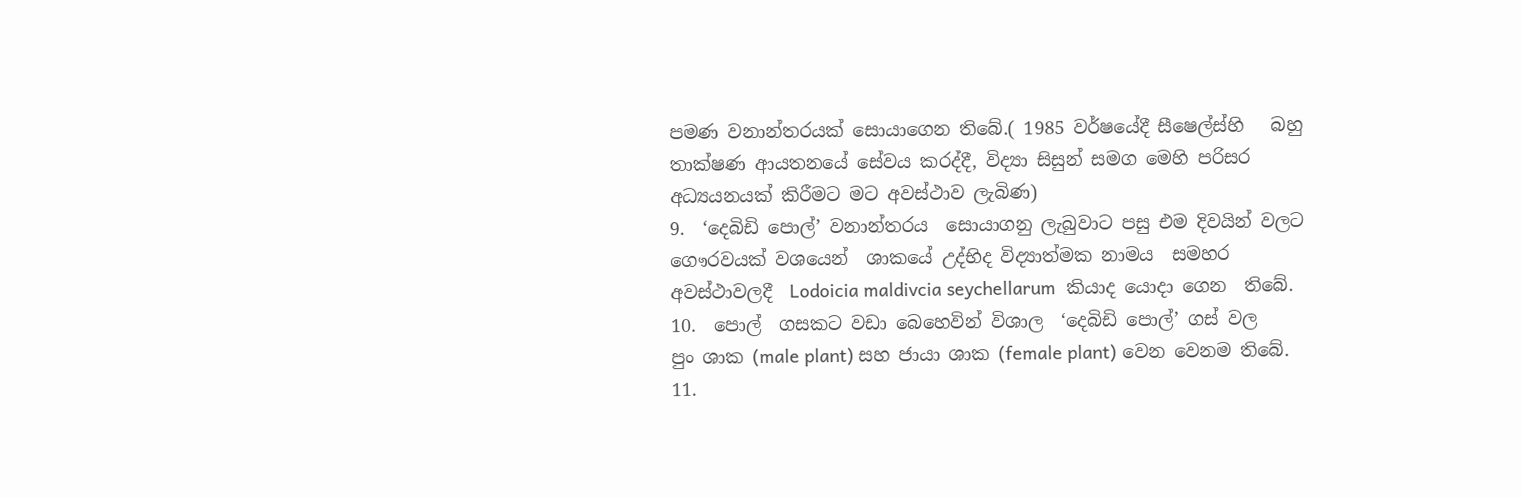පමණ වනාන්තරයක් සොයාගෙන තිබේ.( 1985 වර්ෂයේදී සීෂෙල්ස්හි   බහු තාක්ෂණ ආයතනයේ සේවය කරද්දී, විද්‍යා සිසුන් සමග මෙහි පරිසර අධ්‍යයනයක් කිරීමට මට අවස්ථාව ලැබිණ)
9.  ‘දෙබිඩි පොල්’ වනාන්තරය  සොයාගනු ලැබුවාට පසු එම දිවයින් වලට ගෞරවයක් වශයෙන්  ශාකයේ උද්භිද විද්‍යාත්මක නාමය  සමහර අවස්ථාවලදී  Lodoicia maldivcia seychellarum  කියාද යොදා ගෙන  තිබේ.
10.  පොල්  ගසකට වඩා බෙහෙවින් විශාල  ‘දෙබිඩි පොල්’ ගස් වල       පුං ශාක (male plant) සහ ජායා ශාක (female plant) වෙන වෙනම තිබේ.
11.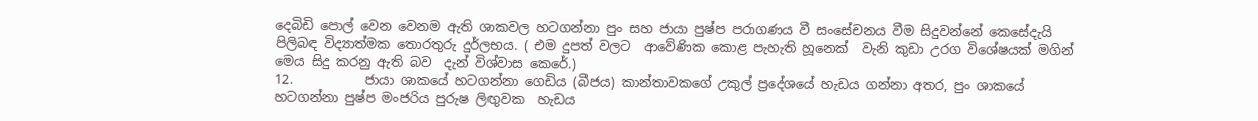දෙබිඩි පොල් වෙන වෙනම ඇති ශාකවල හටගන්නා පුං සහ ජායා පුෂ්ප පරාගණය වී සංසේචනය වීම සිදුවන්නේ කෙසේදැයි පිලිබඳ විද්‍යාත්මක තොරතුරු දුර්ලභය. ( එම දුපත් වලට  ආවේණික කොළ පැහැති හූනෙක්  වැනි කුඩා උරග විශේෂයක් මගින් මෙය සිදු කරනු ඇති බව  දැන් විශ්වාස කෙරේ.)
12.           ජායා ශාකයේ හටගන්නා ගෙඩිය (බීජය) කාන්තාවකගේ උකුල් ප්‍රදේශයේ හැඩය ගන්නා අතර, පුං ශාකයේ හටගන්නා පුෂ්ප මංජරිය පුරුෂ ලිඟුවක  හැඩය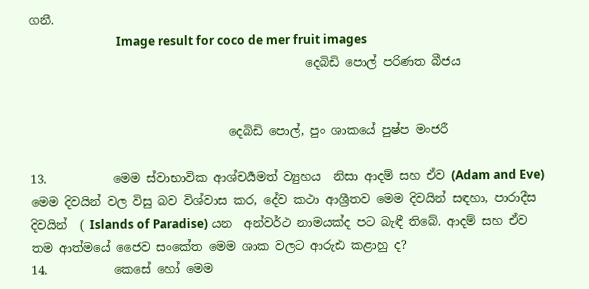ගනී.
                             Image result for coco de mer fruit images
                                              දෙබිඩි පොල් පරිණත බීජය


                                 දෙබිඩි පොල්, පුං ශාකයේ පුෂ්ප මංජරී

13.           මෙම ස්වාභාවික ආශ්චර්‍යමත් ව්‍යුහය  නිසා ආදම් සහ ඒව (Adam and Eve) මෙම දිවයින් වල විසු බව විශ්වාස කර, දේව කථා ආශ්‍රීතව මෙම දිවයින් සඳහා, පාරාදීස දිවයින්  ( Islands of Paradise) යන  අන්වර්ථ නාමයක්ද පට බැඳී තිබේ. ආදම් සහ ඒව තම ආත්මයේ ජෛව සංකේත මෙම ශාක වලට ආරුඪ කළාහු ද?
14.           කෙසේ හෝ මෙම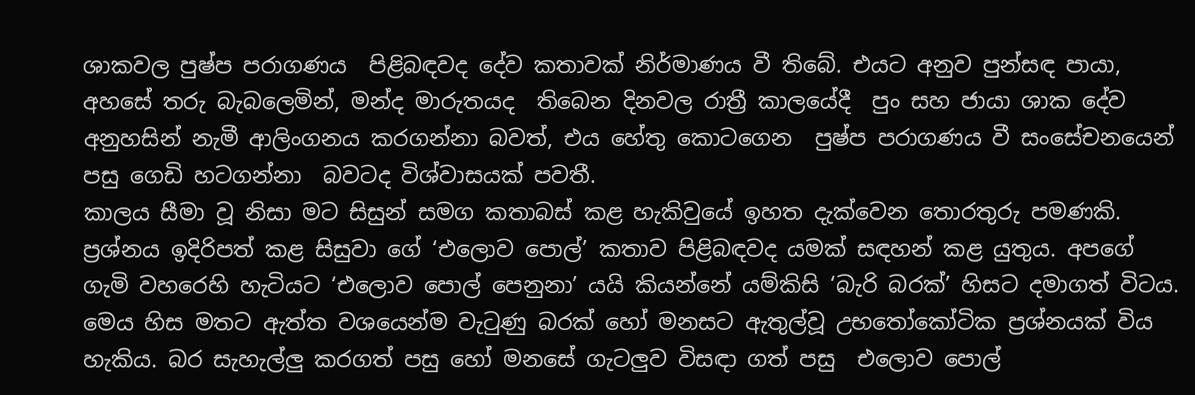ශාකවල පුෂ්ප පරාගණය  පිළිබඳවද දේව කතාවක් නිර්මාණය වී තිබේ. එයට අනුව පුන්සඳ පායා, අහසේ තරු බැබලෙමින්, මන්ද මාරුතයද  තිබෙන දිනවල රාත්‍රී කාලයේදී  පුං සහ ජායා ශාක දේව අනුහසින් නැමී ආලිංගනය කරගන්නා බවත්, එය හේතු කොටගෙන  පුෂ්ප පරාගණය වී සංසේචනයෙන් පසු ගෙඩි හටගන්නා  බවටද විශ්වාසයක් පවතී.
කාලය සීමා වූ නිසා මට සිසුන් සමග කතාබස් කළ හැකිවුයේ ඉහත දැක්වෙන තොරතුරු පමණකි.
ප්‍රශ්නය ඉදිරිපත් කළ සිසුවා ගේ ‘එලොව පොල්’ කතාව පිළිබඳවද යමක් සඳහන් කළ යුතුය. අපගේ ගැමි වහරෙහි හැටියට ‘එලොව පොල් පෙනුනා’ යයි කියන්නේ යම්කිසි ‘බැරි බරක්’ හිසට දමාගත් විටය. මෙය හිස මතට ඇත්ත වශයෙන්ම වැටුණු බරක් හෝ මනසට ඇතුල්වූ උභතෝකෝටික ප්‍රශ්නයක් විය හැකිය. බර සැහැල්ලු කරගත් පසු හෝ මනසේ ගැටලුව විසඳා ගත් පසු  එලොව පොල්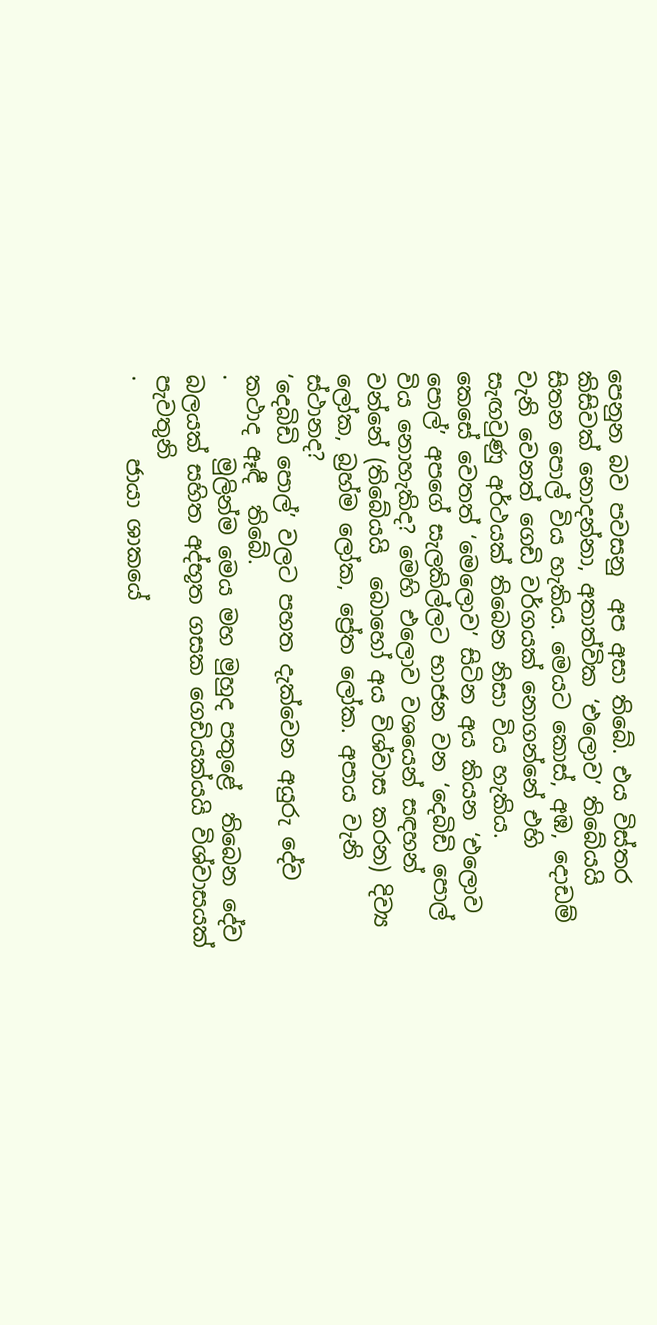පෙනුන බව පවසනු  අප අසා තිබේ. එය විස්තර කිසිවක් නොදන්නා, අතාත්වික ‘එලොව’ තිබේයයි සිතන පොල් විය හැකිය. මෙයට කොස්, අඹ, දොඩම් වැනි වෙනත් ගෙඩි වර්ගයක් නොගන්නේ එහි සැඟවුණු අර්ථයක් තිබෙන නිසා විය හැකිය.
කෙසේ වෙතත් ‘මෙලොව’ සිටින අය කියන ‘එලොව පොල්’ අපගේ සැලකිල්ලට භාජන වන ‘දෙබිඩි පොල් විය නොහැකිද? මෙහි එලොව වශයෙන් සඳහන් වන්නේ (තිබේයයි  බොහෝ අය විශ්වාස කරන) දිව්‍ය ලෝක, බ්‍රහ්ම ලෝක, ප්‍රේත ලෝක. අපාය වැනි ස්ථානද?
‘දෙබිඩි පොල්’ වලට පහත දැක්වෙන අයුරු දේව කථාද ඈඳී  තිබේ.
·       මුලින්ම මෙය මහ මුහුද පතුළේ  තිබෙන දේව බලයක් සහිත අද්භූත ගසක ගෙඩියක්යයි විශ්වාසයක් පැවතුනි
·       ජායා ශාකයේ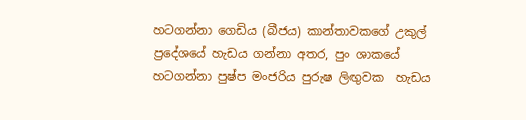හටගන්නා ගෙඩිය (බීජය) කාන්තාවකගේ උකුල් ප්‍රදේශයේ හැඩය ගන්නා අතර, පුං ශාකයේ හටගන්නා පුෂ්ප මංජරිය පුරුෂ ලිඟුවක  හැඩය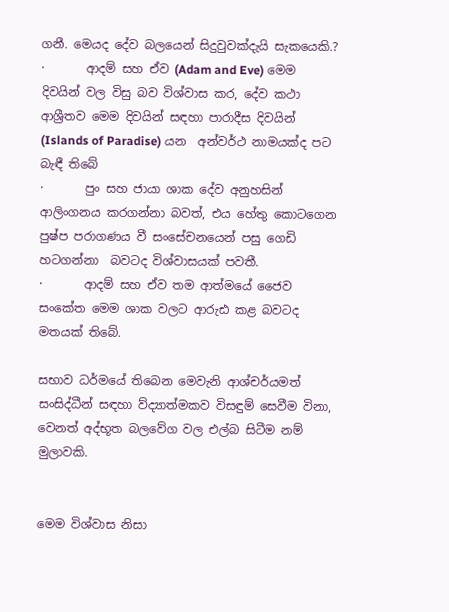ගනී. මෙයද දේව බලයෙන් සිදුවුවක්දැයි සැකයෙකි.?
·       ආදම් සහ ඒව (Adam and Eve) මෙම දිවයින් වල විසු බව විශ්වාස කර, දේව කථා ආශ්‍රීතව මෙම දිවයින් සඳහා පාරාදීස දිවයින්  (Islands of Paradise) යන  අන්වර්ථ නාමයක්ද පට බැඳී තිබේ
·       පුං සහ ජායා ශාක දේව අනුහසින් ආලිංගනය කරගන්නා බවත්, එය හේතු කොටගෙන  පුෂ්ප පරාගණය වී සංසේචනයෙන් පසු ගෙඩි හටගන්නා  බවටද විශ්වාසයක් පවතී.
·       ආදම් සහ ඒව තම ආත්මයේ ජෛව සංකේත මෙම ශාක වලට ආරුඪ කළ බවටද මතයක් තිබේ.

සභාව ධර්මයේ තිබෙන මෙවැනි ආශ්චර්යමත් සංසිද්ධීන් සඳහා ව්ද්‍යාත්මකව විසඳුම් සෙවීම විනා, වෙනත් අද්භූත බලවේග වල එල්බ සිටීම නම් මුලාවකි.


මෙම විශ්වාස නිසා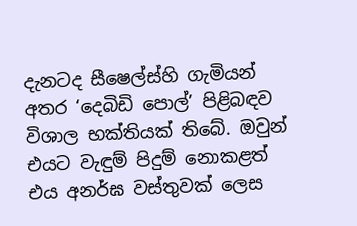දැනටද සීෂෙල්ස්හි ගැමියන් අතර ‘දෙබිඩි පොල්’ පිළිබඳව විශාල භක්තියක් තිබේ. ඔවුන් එයට වැඳුම් පිදුම් නොකළත් එය අනර්ඝ වස්තුවක් ලෙස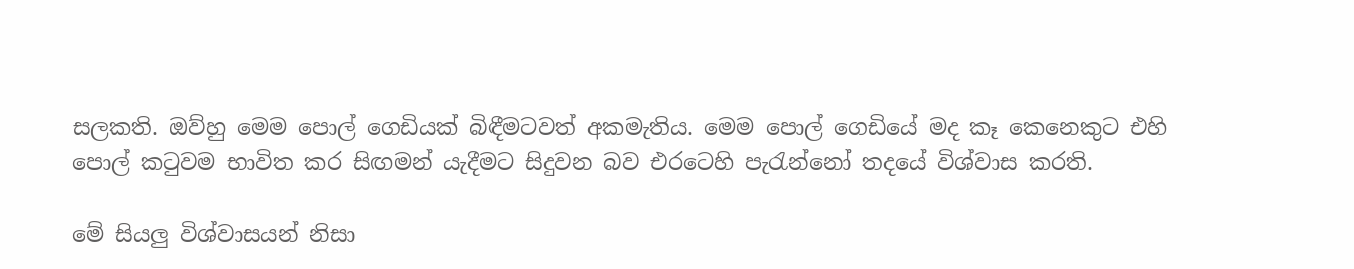සලකති. ඔව්හු මෙම පොල් ගෙඩියක් බිඳීමටවත් අකමැතිය. මෙම පොල් ගෙඩියේ මද කෑ කෙනෙකුට එහි පොල් කටුවම භාවිත කර සිඟමන් යැදීමට සිදුවන බව එරටෙහි පැරැන්නෝ තදයේ විශ්වාස කරති.

මේ සියලු විශ්වාසයන් නිසා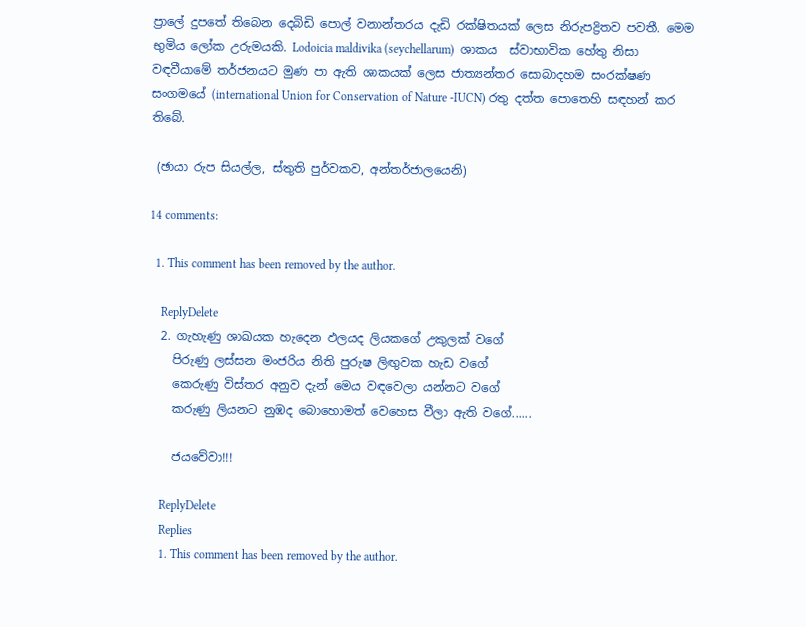ප්‍රාලේ දුපතේ තිබෙන දෙබිඩි පොල් වනාන්තරය දැඩි රක්ෂිතයක් ලෙස නිරුපද්‍රිතව පවතී. මෙම භුමිය ලෝක උරුමයකි. Lodoicia maldivika (seychellarum)  ශාකය  ස්වාභාවික හේතු නිසා වඳවීයාමේ තර්ජනයට මුණ පා ඇති ශාකයක් ලෙස ජාත්‍යන්තර සොබාදහම සංරක්ෂණ සංගමයේ (international Union for Conservation of Nature -IUCN) රතු දත්ත පොතෙහි සඳහන් කර තිබේ.

 (ඡායා රුප සියල්ල, ස්තුති පුර්වකව, අන්තර්ජාලයෙනි)

14 comments:

  1. This comment has been removed by the author.

    ReplyDelete
  2. ගැහැණු ශාඛයක හැදෙන ඵලයද ලියකගේ උකුලක් වගේ
    පිරුණු ලස්සන මංජරිය නිති පුරුෂ ලිඟුවක හැඩ වගේ
    කෙරුණු විස්තර අනුව දැන් මෙය වඳවෙලා යන්නට වගේ
    කරුණු ලියනට නුඹද බොහොමත් වෙහෙස වීලා ඇති වගේ......

    ජයවේවා!!!

    ReplyDelete
    Replies
    1. This comment has been removed by the author.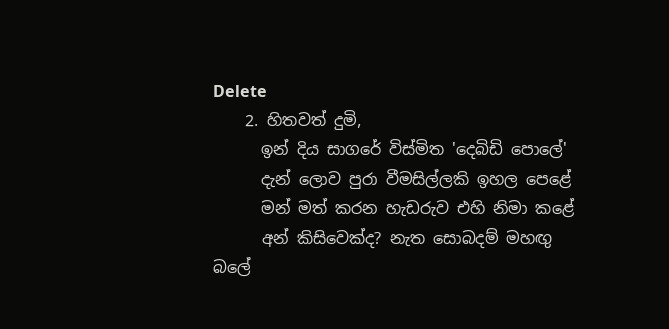Delete
    2. හිතවත් දුමි,
      ඉන් දිය සාගරේ විස්මිත 'දෙබිඩි පොලේ'
      දැන් ලොව පුරා වීමසිල්ලකි ඉහල පෙළේ
      මන් මත් කරන හැඩරුව එහි නිමා කළේ
      අන් කිසිවෙක්ද? නැත සොබදම් මහඟු බලේ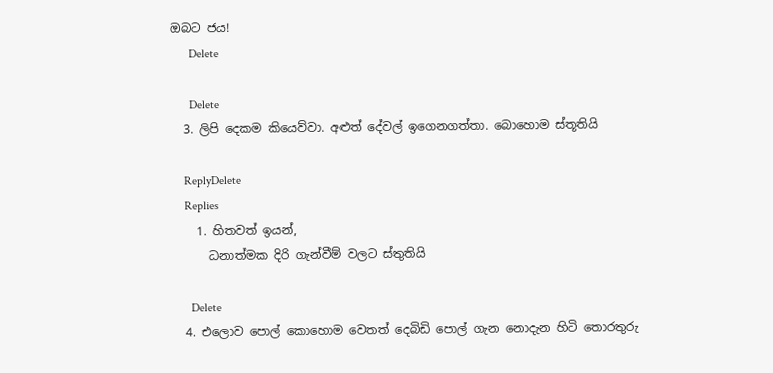ඔබට ජය!
      Delete

      Delete
  3. ලිපි දෙකම කියෙව්වා. අළුත් දේවල් ඉගෙනගත්තා. බොහොම ස්තූතියි

    ReplyDelete
    Replies
    1. හිතවත් ඉයන්,
      ධනාත්මක දිරි ගැන්වීම් වලට ස්තුතියි

      Delete
  4. එලොව පොල් කොහොම වෙතත් දෙබිඩි පොල් ගැන නොදැන හිටි තොරතුරු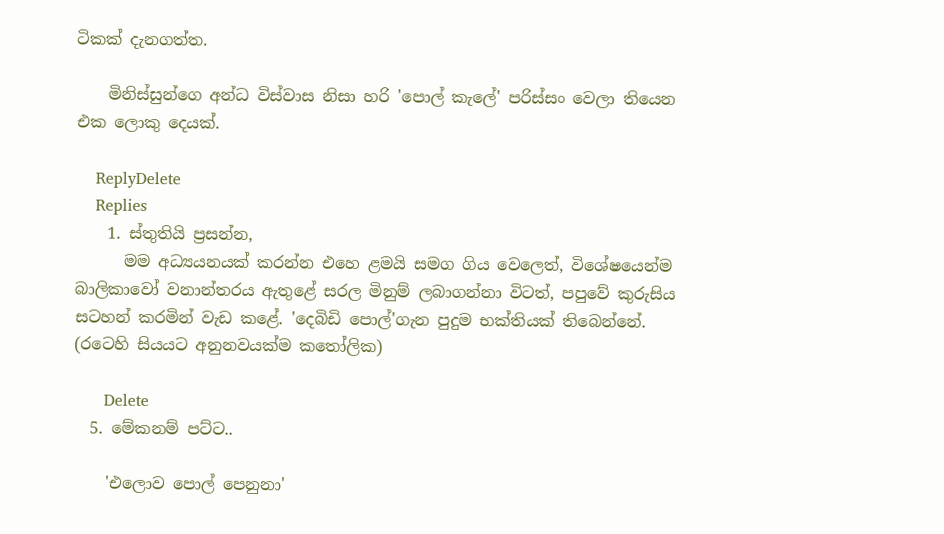ටිකක් දැනගත්ත.

    මිනිස්සුන්ගෙ අන්ධ විස්වාස නිසා හරි 'පොල් කැලේ' පරිස්සං වෙලා තියෙන එක ලොකු දෙයක්.

    ReplyDelete
    Replies
    1. ස්තුතියි ප්‍රසන්න,
      මම අධ්‍යයනයක් කරන්න එහෙ ළමයි සමග ගිය වෙලෙත්, විශේෂයෙන්ම බාලිකාවෝ වනාන්තරය ඇතුළේ සරල මිනුම් ලබාගන්නා විටත්, පපුවේ කුරුසිය සටහන් කරමින් වැඩ කළේ. 'දෙබිඩි පොල්'ගැන පුදුම භක්තියක් තිබෙන්නේ. (රටෙහි සියයට අනුනවයක්ම කතෝලික)

      Delete
  5. මේකනම් පට්ට..

    'එලොව පොල් පෙනුනා'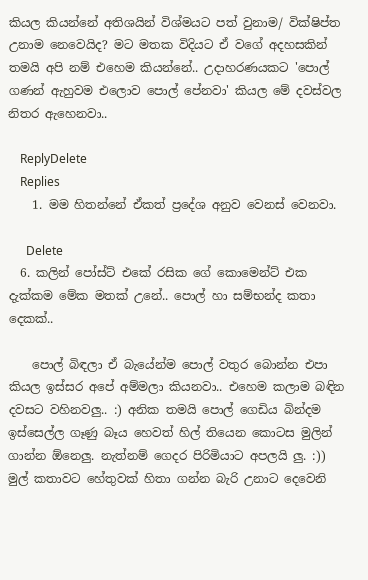කියල කියන්නේ අතිශයින් විශ්මයට පත් වුනාම/ වික්ෂිප්ත උනාම නෙවෙයිද? මට මතක විදියට ඒ වගේ අදහසකින් තමයි අපි නම් එහෙම කියන්නේ.. උදාහරණයකට 'පොල් ගණන් ඇහුවම එලොව පොල් පේනවා' කියල මේ දවස්වල නිතර ඇහෙනවා..

    ReplyDelete
    Replies
    1. මම හිතන්නේ ඒකත් ප්‍රදේශ අනුව වෙනස් වෙනවා.

      Delete
  6. කලින් පෝස්ට් එකේ රසික ගේ කොමෙන්ට් එක දැක්කම මේක මතක් උනේ.. පොල් හා සම්භන්ද කතා දෙකක්..

    පොල් බිඳලා ඒ බැයේන්ම පොල් වතුර බොන්න එපා කියල ඉස්සර අපේ අම්මලා කියනවා.. එහෙම කලාම බඳින දවසට වහිනවලු.. :) අනික තමයි පොල් ගෙඩිය බින්දම ඉස්සෙල්ල ගෑණු බෑය හෙවත් හිල් තියෙන කොටස මුලින් ගාන්න ඕනෙලු. නැත්නම් ගෙදර පිරිමියාට අපලයි ලු. :)) මුල් කතාවට හේතුවක් හිතා ගන්න බැරි උනාට දෙවෙනි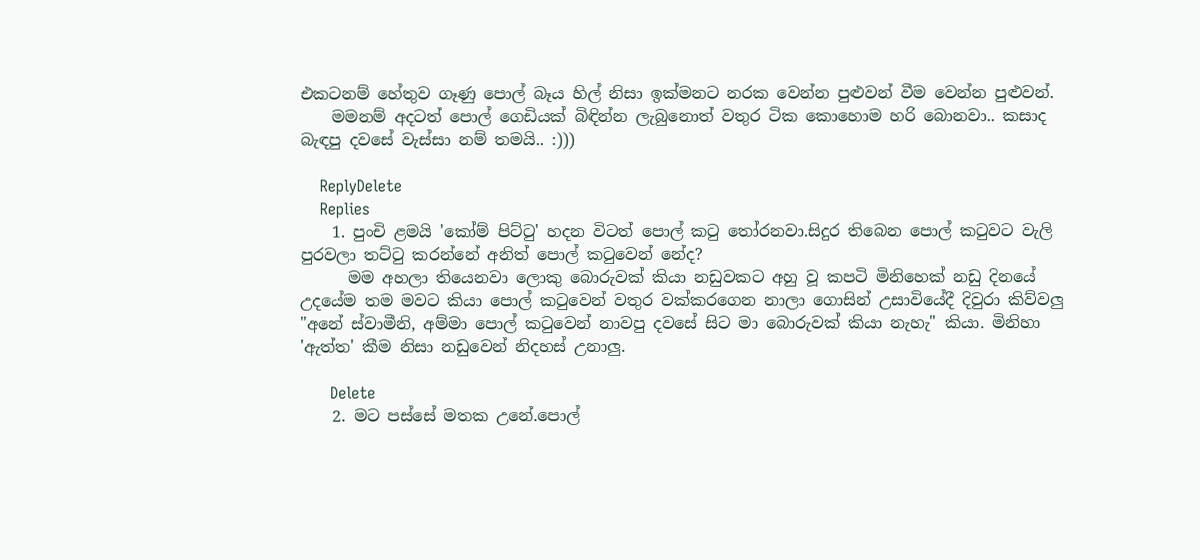එකටනම් හේතුව ගෑණු පොල් බෑය හිල් නිසා ඉක්මනට නරක වෙන්න පුළුවන් වීම වෙන්න පුළුවන්.
    මමනම් අදටත් පොල් ගෙඩියක් බිඳින්න ලැබුනොත් වතුර ටික කොහොම හරි බොනවා.. කසාද බැඳපු දවසේ වැස්සා නම් තමයි.. :)))

    ReplyDelete
    Replies
    1. පුංචි ළමයි 'කෝම් පිට්ටු' හදන විටත් පොල් කටු තෝරනවා.සිදුර තිබෙන පොල් කටුවට වැලි පුරවලා තට්ටු කරන්නේ අනිත් පොල් කටුවෙන් නේද?
      මම අහලා තියෙනවා ලොකු බොරුවක් කියා නඩුවකට අහු වූ කපටි මිනිහෙක් නඩු දිනයේ උදයේම තම මවට කියා පොල් කටුවෙන් වතුර වක්කරගෙන නාලා ගොසින් උසාවියේදී දිවුරා කිව්වලු "අනේ ස්වාමීනි, අම්මා පොල් කටුවෙන් නාවපු දවසේ සිට මා බොරුවක් කියා නැහැ" කියා. මිනිහා 'ඇත්ත' කීම නිසා නඩුවෙන් නිදහස් උනාලු.

      Delete
    2. මට පස්සේ මතක උනේ.පොල්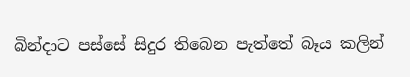බින්දාට පස්සේ සිදුර තිබෙන පැත්තේ බෑය කලින්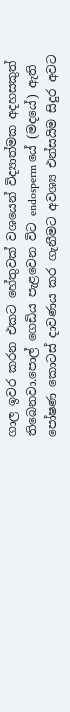ගාල ඉවර කරන එකට හේතුවක් වශයෙන් විද්‍යාත්මක අදහසකුත් තිබෙනවා.පොල් ගෙඩිය පැළවෙන විට endosperm යේ (මදයේ) ඇති පෝෂණ කොටස් දාවණය කර ගැනීමට අවශ්‍ය එන්සයිම සිදුර අවට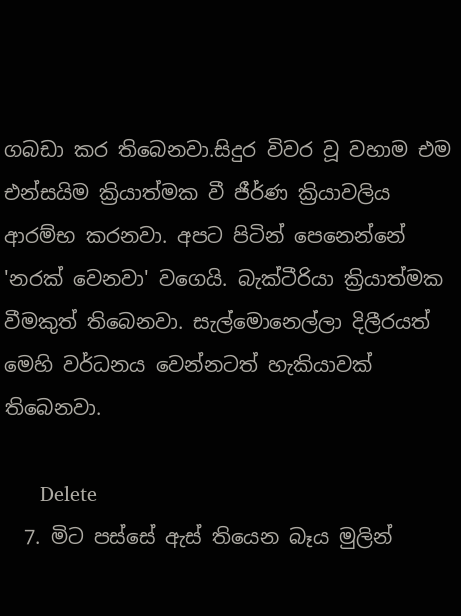ගබඩා කර තිබෙනවා.සිදුර විවර වූ වහාම එම එන්සයිම ක්‍රියාත්මක වී ජීර්ණ ක්‍රියාවලිය ආරම්භ කරනවා. අපට පිටින් පෙනෙන්නේ 'නරක් වෙනවා' වගෙයි. බැක්ටීරියා ක්‍රියාත්මක වීමකුත් තිබෙනවා. සැල්මොනෙල්ලා දිලීරයත් මෙහි වර්ධනය වෙන්නටත් හැකියාවක් තිබෙනවා.

      Delete
  7. මිට පස්සේ ඇස් තියෙන බෑය මුලින්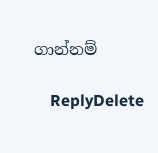ගාන්නම්

    ReplyDelete